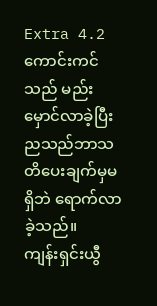Extra 4.2
ကောင်းကင်သည် မည်းမှောင်လာခဲ့ပြီး ညသည်ဘာသတိပေးချက်မှမရှိဘဲ ရောက်လာခဲ့သည်။
ကျန်းရှင်းယွီ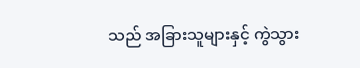သည် အခြားသူများနှင့် ကွဲသွား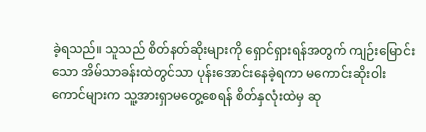ခဲ့ရသည်။ သူသည် စိတ်နတ်ဆိုးများကို ရှောင်ရှားရန်အတွက် ကျဉ်းမြောင်းသော အိမ်သာခန်းထဲတွင်သာ ပုန်းအောင်းနေခဲ့ရကာ မကောင်းဆိုးဝါးကောင်များက သူ့အားရှာမတွေ့စေရန် စိတ်နှလုံးထဲမှ ဆု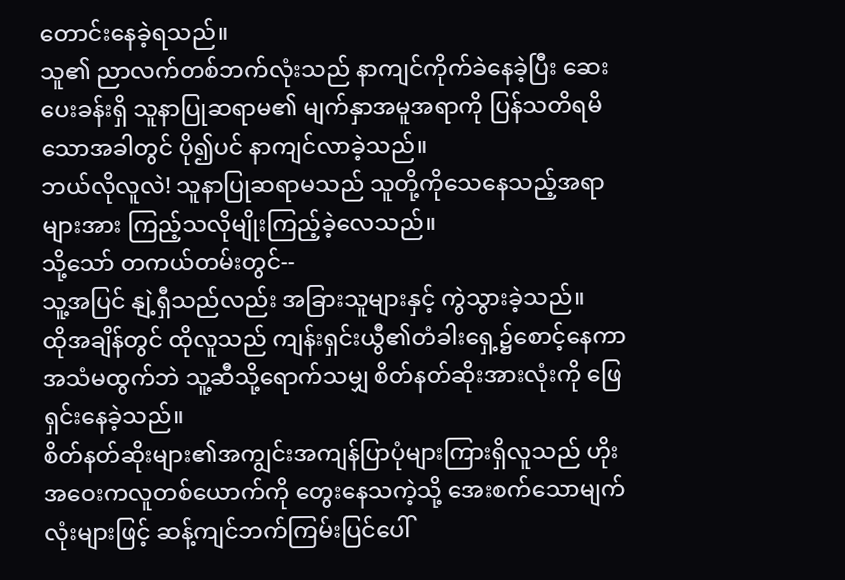တောင်းနေခဲ့ရသည်။
သူ၏ ညာလက်တစ်ဘက်လုံးသည် နာကျင်ကိုက်ခဲနေခဲ့ပြီး ဆေးပေးခန်းရှိ သူနာပြုဆရာမ၏ မျက်နှာအမူအရာကို ပြန်သတိရမိသောအခါတွင် ပို၍ပင် နာကျင်လာခဲ့သည်။
ဘယ်လိုလူလဲ! သူနာပြုဆရာမသည် သူတို့ကိုသေနေသည့်အရာများအား ကြည့်သလိုမျိုးကြည့်ခဲ့လေသည်။
သို့သော် တကယ်တမ်းတွင်--
သူ့အပြင် နျဲ့ရှီသည်လည်း အခြားသူများနှင့် ကွဲသွားခဲ့သည်။
ထိုအချိန်တွင် ထိုလူသည် ကျန်းရှင်းယွီ၏တံခါးရှေ့၌စောင့်နေကာ အသံမထွက်ဘဲ သူ့ဆီသို့ရောက်သမျှ စိတ်နတ်ဆိုးအားလုံးကို ဖြေရှင်းနေခဲ့သည်။
စိတ်နတ်ဆိုးများ၏အကျွင်းအကျန်ပြာပုံများကြားရှိလူသည် ဟိုးအဝေးကလူတစ်ယောက်ကို တွေးနေသကဲ့သို့ အေးစက်သောမျက်လုံးများဖြင့် ဆန့်ကျင်ဘက်ကြမ်းပြင်ပေါ်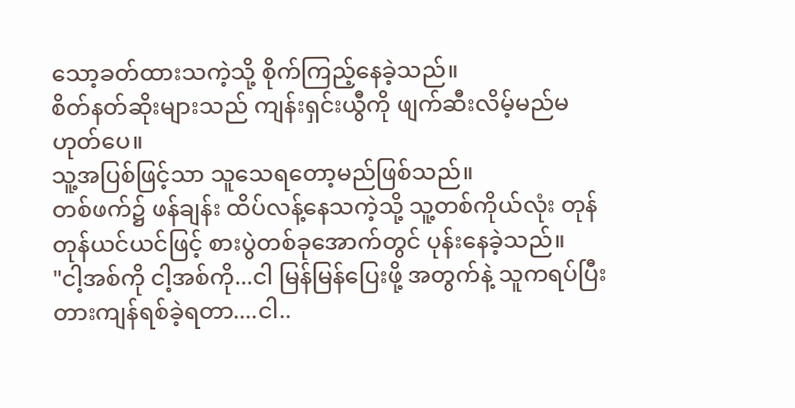သော့ခတ်ထားသကဲ့သို့ စိုက်ကြည့်နေခဲ့သည်။
စိတ်နတ်ဆိုးများသည် ကျန်းရှင်းယွီကို ဖျက်ဆီးလိမ့်မည်မဟုတ်ပေ။
သူ့အပြစ်ဖြင့်သာ သူသေရတော့မည်ဖြစ်သည်။
တစ်ဖက်၌ ဖန်ချန်း ထိပ်လန့်နေသကဲ့သို့ သူ့တစ်ကိုယ်လုံး တုန်တုန်ယင်ယင်ဖြင့် စားပွဲတစ်ခုအောက်တွင် ပုန်းနေခဲ့သည်။
"ငါ့အစ်ကို ငါ့အစ်ကို...ငါ မြန်မြန်ပြေးဖို့ အတွက်နဲ့ သူကရပ်ပြီးတားကျန်ရစ်ခဲ့ရတာ....ငါ..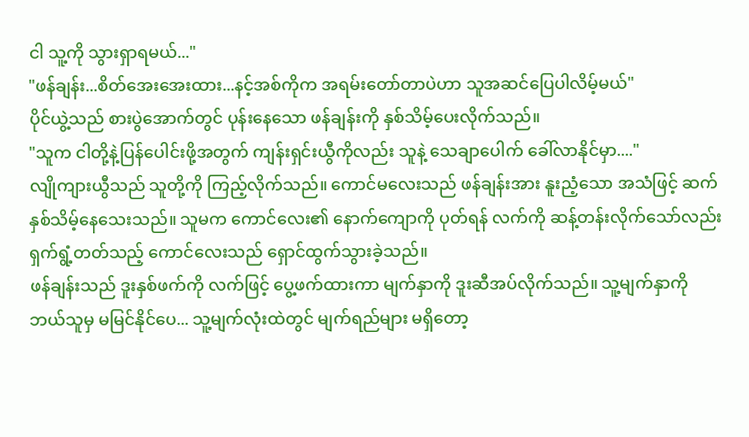ငါ သူ့ကို သွားရှာရမယ်..."
"ဖန်ချန်း...စိတ်အေးအေးထား...နင့်အစ်ကိုက အရမ်းတော်တာပဲဟာ သူအဆင်ပြေပါလိမ့်မယ်"
ပိုင်ယွဲ့သည် စားပွဲအောက်တွင် ပုန်းနေသော ဖန်ချန်းကို နှစ်သိမ့်ပေးလိုက်သည်။
"သူက ငါတို့နဲ့ပြန်ပေါင်းဖို့အတွက် ကျန်းရှင်းယွီကိုလည်း သူနဲ့ သေချာပေါက် ခေါ်လာနိုင်မှာ...."
လျိုကျားယွီသည် သူတို့ကို ကြည့်လိုက်သည်။ ကောင်မလေးသည် ဖန်ချန်းအား နူးညံ့သော အသံဖြင့် ဆက်နှစ်သိမ့်နေသေးသည်။ သူမက ကောင်လေး၏ နောက်ကျောကို ပုတ်ရန် လက်ကို ဆန့်တန်းလိုက်သော်လည်း ရှက်ရွံ့တတ်သည့် ကောင်လေးသည် ရှောင်ထွက်သွားခဲ့သည်။
ဖန်ချန်းသည် ဒူးနှစ်ဖက်ကို လက်ဖြင့် ပွေ့ဖက်ထားကာ မျက်နှာကို ဒူးဆီအပ်လိုက်သည်။ သူ့မျက်နှာကို ဘယ်သူမှ မမြင်နိုင်ပေ... သူ့မျက်လုံးထဲတွင် မျက်ရည်များ မရှိတော့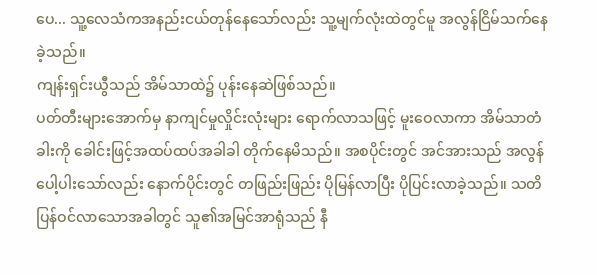ပေ... သူ့လေသံကအနည်းငယ်တုန်နေသော်လည်း သူ့မျက်လုံးထဲတွင်မူ အလွန်ငြိမ်သက်နေခဲ့သည်။
ကျန်းရှင်းယွီသည် အိမ်သာထဲ၌ ပုန်းနေဆဲဖြစ်သည်။
ပတ်တီးများအောက်မှ နာကျင်မှုလှိုင်းလုံးများ ရောက်လာသဖြင့် မူးဝေလာကာ အိမ်သာတံခါးကို ခေါင်းဖြင့်အထပ်ထပ်အခါခါ တိုက်နေမိသည်။ အစပိုင်းတွင် အင်အားသည် အလွန်ပေါ့ပါးသော်လည်း နောက်ပိုင်းတွင် တဖြည်းဖြည်း ပိုမြန်လာပြီး ပိုပြင်းလာခဲ့သည်။ သတိပြန်ဝင်လာသောအခါတွင် သူ၏အမြင်အာရုံသည် နီ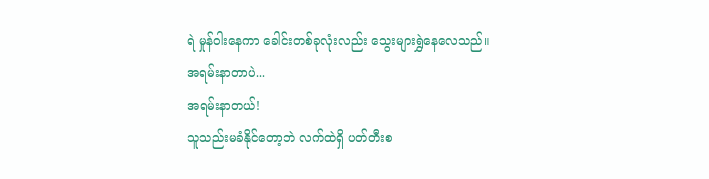ရဲ မှုန်ဝါးနေကာ ခေါင်းတစ်ခုလုံးလည်း သွေးများရွှဲနေလေသည်။
အရမ်းနာတာပဲ...
အရမ်းနာတယ်!
သူသည်းမခံနိုင်တော့ဘဲ လက်ထဲရှိ ပတ်တီးစ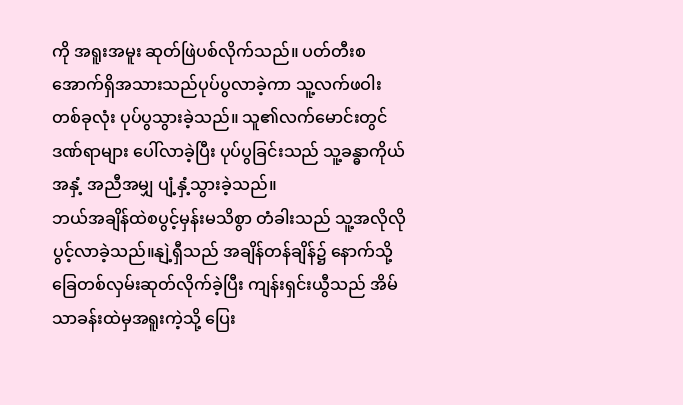ကို အရူးအမူး ဆုတ်ဖြဲပစ်လိုက်သည်။ ပတ်တီးစအောက်ရှိအသားသည်ပုပ်ပွလာခဲ့ကာ သူ့လက်ဖဝါးတစ်ခုလုံး ပုပ်ပွသွားခဲ့သည်။ သူ၏လက်မောင်းတွင် ဒဏ်ရာများ ပေါ်လာခဲ့ပြီး ပုပ်ပွခြင်းသည် သူ့ခန္ဓာကိုယ်အနှံ့ အညီအမျှ ပျံ့နှံ့သွားခဲ့သည်။
ဘယ်အချိန်ထဲစပွင့်မှန်းမသိစွာ တံခါးသည် သူ့အလိုလိုပွင့်လာခဲ့သည်။နျဲ့ရှီသည် အချိန်တန်ချိန်၌ နောက်သို့ ခြေတစ်လှမ်းဆုတ်လိုက်ခဲ့ပြီး ကျန်းရှင်းယွီသည် အိမ်သာခန်းထဲမှအရူးကဲ့သို့ ပြေး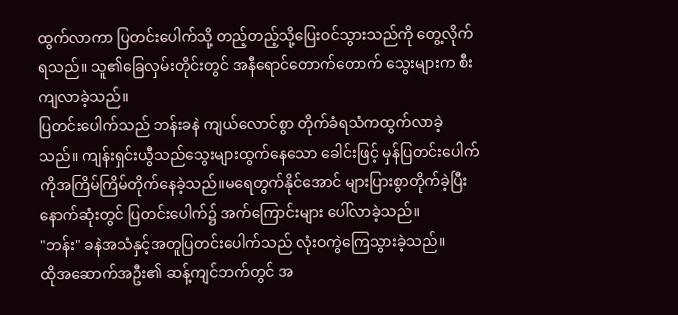ထွက်လာကာ ပြတင်းပေါက်သို့ တည့်တည့်သို့ပြေးဝင်သွားသည်ကို တွေ့လိုက်ရသည်။ သူ၏ခြေလှမ်းတိုင်းတွင် အနီရောင်တောက်တောက် သွေးများက စီးကျလာခဲ့သည်။
ပြတင်းပေါက်သည် ဘန်းခနဲ ကျယ်လောင်စွာ တိုက်ခံရသံကထွက်လာခဲ့သည်။ ကျန်းရှင်းယွီသည်သွေးများထွက်နေသော ခေါင်းဖြင့် မှန်ပြတင်းပေါက်ကိုအကြိမ်ကြိမ်တိုက်နေခဲ့သည်။မရေတွက်နိုင်အောင် များပြားစွာတိုက်ခဲ့ပြီးနောက်ဆုံးတွင် ပြတင်းပေါက်၌ အက်ကြောင်းများ ပေါ်လာခဲ့သည်။
"ဘန်း" ခနဲအသံနှင့်အတူပြတင်းပေါက်သည် လုံးဝကွဲကြေသွားခဲ့သည်။
ထိုအဆောက်အဦး၏ ဆန့်ကျင်ဘက်တွင် အ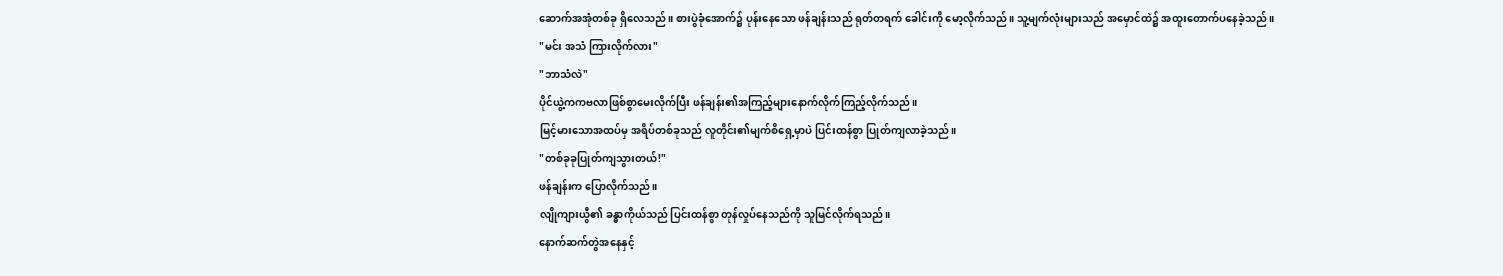ဆောက်အအုံတစ်ခု ရှိလေသည်။ စားပွဲခုံအောက်၌ ပုန်းနေသော ဖန်ချန်းသည် ရုတ်တရက် ခေါင်းကို မော့လိုက်သည်။ သူ့မျက်လုံးများသည် အမှောင်ထဲ၌ အထူးတောက်ပနေခဲ့သည်။
"မင်း အသံ ကြားလိုက်လား"
"ဘာသံလဲ"
ပိုင်ယွဲ့ကကဗလာဖြစ်စွာမေးလိုက်ပြီး ဖန်ချန်း၏အကြည့်များနောက်လိုက်ကြည့်လိုက်သည်။
မြင့်မားသောအထပ်မှ အရိပ်တစ်ခုသည် လူတိုင်း၏မျက်စိရှေ့မှာပဲ ပြင်းထန်စွာ ပြုတ်ကျလာခဲ့သည်။
"တစ်ခုခုပြုတ်ကျသွားတယ်!"
ဖန်ချန်းက ပြောလိုက်သည်။
လျိုကျားယွီ၏ ခန္ဓာကိုယ်သည် ပြင်းထန်စွာ တုန်လှုပ်နေသည်ကို သူမြင်လိုက်ရသည်။
နောက်ဆက်တွဲအနေနှင့်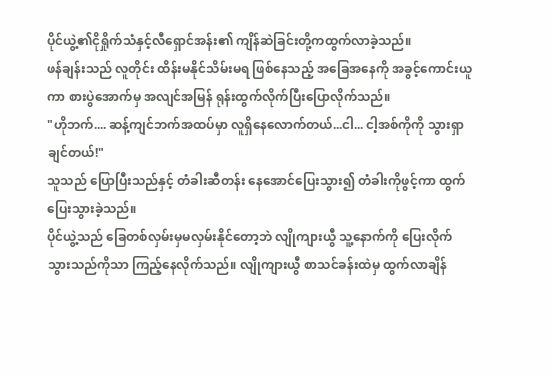ပိုင်ယွဲ့၏ငိုရှိုက်သံနှင့်လီရှောင်အန်း၏ ကျိန်ဆဲခြင်းတို့ကထွက်လာခဲ့သည်။
ဖန်ချန်းသည် လူတိုင်း ထိန်းမနိုင်သိမ်းမရ ဖြစ်နေသည့် အခြေအနေကို အခွင့်ကောင်းယူကာ စားပွဲအောက်မှ အလျင်အမြန် ရုန်းထွက်လိုက်ပြီးပြောလိုက်သည်။
"ဟိုဘက်.... ဆန့်ကျင်ဘက်အထပ်မှာ လူရှိနေလောက်တယ်...ငါ... ငါ့အစ်ကိုကို သွားရှာချင်တယ်!"
သူသည် ပြောပြီးသည်နှင့် တံခါးဆီတန်း နေအောင်ပြေးသွား၍ တံခါးကိုဖွင့်ကာ ထွက်ပြေးသွားခဲ့သည်။
ပိုင်ယွဲ့သည် ခြေတစ်လှမ်းမှမလှမ်းနိုင်တော့ဘဲ လျိုကျားယွီ သူ့နောက်ကို ပြေးလိုက်သွားသည်ကိုသာ ကြည့်နေလိုက်သည်။ လျိုကျားယွီ စာသင်ခန်းထဲမှ ထွက်လာချိန်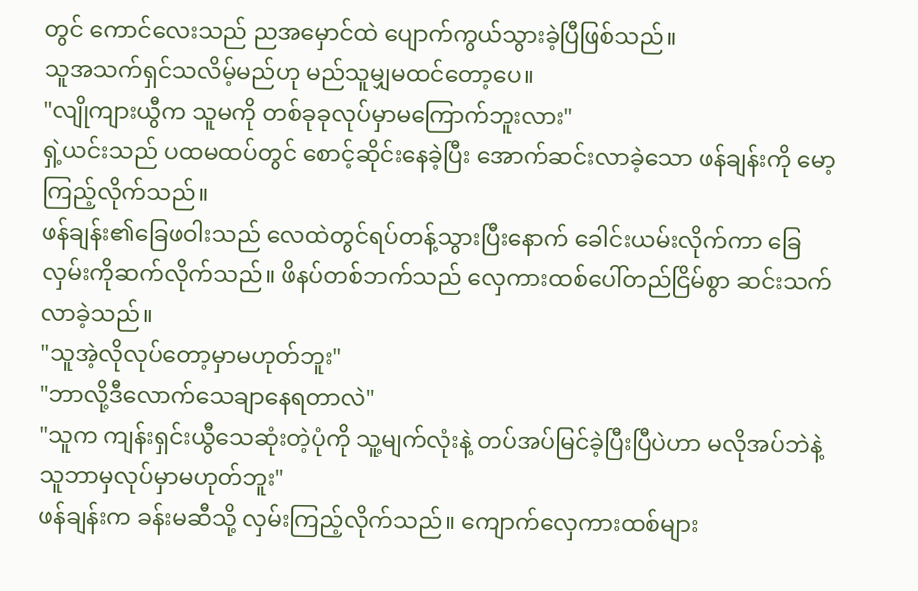တွင် ကောင်လေးသည် ညအမှောင်ထဲ ပျောက်ကွယ်သွားခဲ့ပြီဖြစ်သည်။
သူအသက်ရှင်သလိမ့်မည်ဟု မည်သူမျှမထင်တော့ပေ။
"လျိုကျားယွီက သူမကို တစ်ခုခုလုပ်မှာမကြောက်ဘူးလား"
ရှဲ့ယင်းသည် ပထမထပ်တွင် စောင့်ဆိုင်းနေခဲ့ပြီး အောက်ဆင်းလာခဲ့သော ဖန်ချန်းကို မော့ကြည့်လိုက်သည်။
ဖန်ချန်း၏ခြေဖဝါးသည် လေထဲတွင်ရပ်တန့်သွားပြီးနောက် ခေါင်းယမ်းလိုက်ကာ ခြေလှမ်းကိုဆက်လိုက်သည်။ ဖိနပ်တစ်ဘက်သည် လှေကားထစ်ပေါ်တည်ငြိမ်စွာ ဆင်းသက်လာခဲ့သည်။
"သူအဲ့လိုလုပ်တော့မှာမဟုတ်ဘူး"
"ဘာလို့ဒီလောက်သေချာနေရတာလဲ"
"သူက ကျန်းရှင်းယွီသေဆုံးတဲ့ပုံကို သူ့မျက်လုံးနဲ့ တပ်အပ်မြင်ခဲ့ပြီးပြီပဲဟာ မလိုအပ်ဘဲနဲ့ သူဘာမှလုပ်မှာမဟုတ်ဘူး"
ဖန်ချန်းက ခန်းမဆီသို့ လှမ်းကြည့်လိုက်သည်။ ကျောက်လှေကားထစ်များ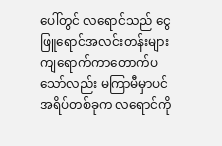ပေါ်တွင် လရောင်သည် ငွေဖြူရောင်အလင်းတန်းများ ကျရောက်ကာတောက်ပသော်လည်း မကြာမီမှာပင်အရိပ်တစ်ခုက လရောင်ကို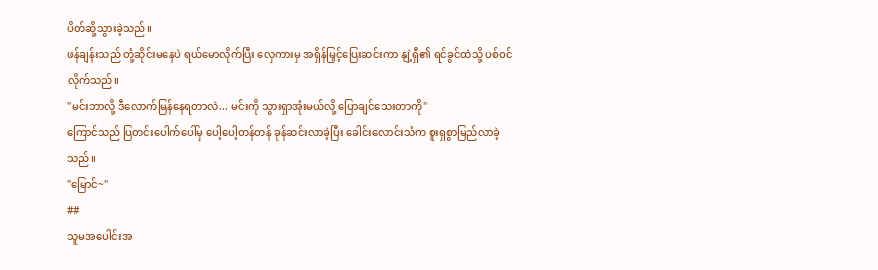ပိတ်ဆို့သွားခဲ့သည်။
ဖန်ချန်းသည် တုံ့ဆိုင်းမနေပဲ ရယ်မောလိုက်ပြီး လှေကားမှ အရှိန်မြှင့်ပြေးဆင်းကာ နျဲ့ရှီ၏ ရင်ခွင်ထဲသို့ ပစ်ဝင်လိုက်သည်။
"မင်းဘာလို့ ဒီလောက်မြန်နေရတာလဲ... မင်းကို သွားရှာအုံးမယ်လို့ ပြောချင်သေးတာကို"
ကြောင်သည် ပြတင်းပေါက်ပေါ်မှ ပေါ့ပေါ့တန်တန် ခုန်ဆင်းလာခဲ့ပြီး ခေါင်းလောင်းသံက စူးရှစွာမြည်လာခဲ့သည်။
"မြောင်~"
##
သူမအပေါင်းအ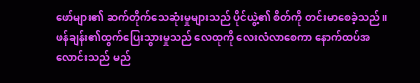ဖော်များ၏ ဆက်တိုက်သေဆုံးမှုများသည် ပိုင်ယွဲ့၏ စိတ်ကို တင်းမာစေခဲ့သည်။ ဖန်ချန်း၏ထွက်ပြေးသွားမှုသည် လေထုကို လေးလံလာစေကာ နောက်ထပ်အလောင်းသည် မည်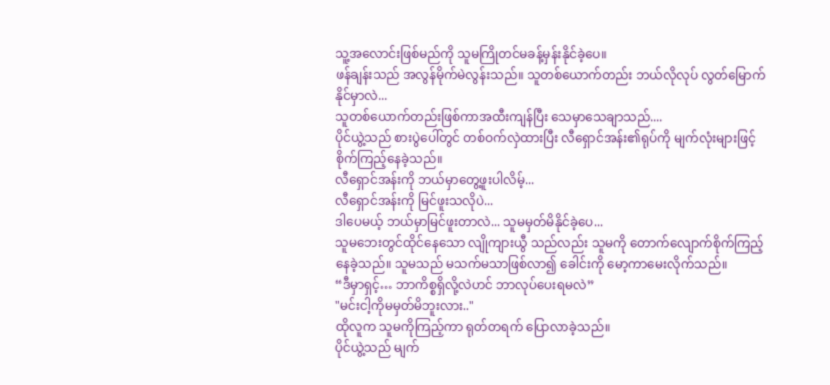သူ့အလောင်းဖြစ်မည်ကို သူမကြိုတင်မခန့်မှန်းနိုင်ခဲ့ပေ။
ဖန်ချန်းသည် အလွန်မိုက်မဲလွန်းသည်။ သူတစ်ယောက်တည်း ဘယ်လိုလုပ် လွတ်မြောက်နိုင်မှာလဲ...
သူတစ်ယောက်တည်းဖြစ်ကာအထီးကျန်ပြီး သေမှာသေချာသည်....
ပိုင်ယွဲ့သည် စားပွဲပေါ်တွင် တစ်ဝက်လှဲထားပြီး လီရှောင်အန်း၏ရုပ်ကို မျက်လုံးများဖြင့် စိုက်ကြည့်နေခဲ့သည်။
လီရှောင်အန်းကို ဘယ်မှာတွေ့ဖူးပါလိမ့်...
လီရှောင်အန်းကို မြင်ဖူးသလိုပဲ...
ဒါပေမယ့် ဘယ်မှာမြင်ဖူးတာလဲ... သူမမှတ်မိနိုင်ခဲ့ပေ...
သူမဘေးတွင်ထိုင်နေသော လျိုကျားယွီ သည်လည်း သူမကို တောက်လျောက်စိုက်ကြည့်နေခဲ့သည်။ သူမသည် မသက်မသာဖြစ်လာ၍ ခေါင်းကို မော့ကာမေးလိုက်သည်။
“ဒီမှာရှင့်… ဘာကိစ္စရှိလို့လဲဟင် ဘာလုပ်ပေးရမလဲ”
"မင်းငါ့ကိုမမှတ်မိဘူးလား.."
ထိုလူက သူမကိုကြည့်ကာ ရုတ်တရက် ပြောလာခဲ့သည်။
ပိုင်ယွဲ့သည် မျက်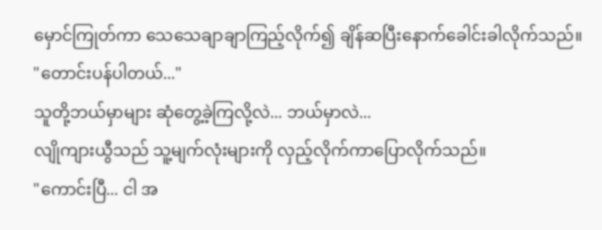မှောင်ကြုတ်ကာ သေသေချာချာကြည့်လိုက်၍ ချိန်ဆပြီးနောက်ခေါင်းခါလိုက်သည်။
"တောင်းပန်ပါတယ်..."
သူတို့ဘယ်မှာများ ဆုံတွေ့ခဲ့ကြလို့လဲ... ဘယ်မှာလဲ...
လျိုကျားယွီသည် သူ့မျက်လုံးများကို လှည့်လိုက်ကာပြောလိုက်သည်။
"ကောင်းပြီ... ငါ အ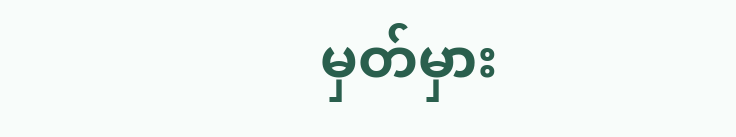မှတ်မှား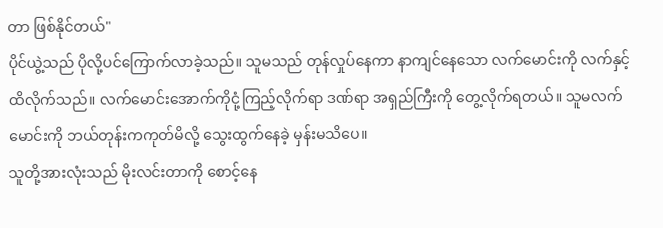တာ ဖြစ်နိုင်တယ်"
ပိုင်ယွဲ့သည် ပိုလို့ပင်ကြောက်လာခဲ့သည်။ သူမသည် တုန်လှုပ်နေကာ နာကျင်နေသော လက်မောင်းကို လက်နှင့်ထိလိုက်သည်။ လက်မောင်းအောက်ကိုငုံ့ကြည့်လိုက်ရာ ဒဏ်ရာ အရှည်ကြီးကို တွေ့လိုက်ရတယ်။ သူမလက်မောင်းကို ဘယ်တုန်းကကုတ်မိလို့ သွေးထွက်နေခဲ့ မှန်းမသိပေ။
သူတို့အားလုံးသည် မိုးလင်းတာကို စောင့်နေ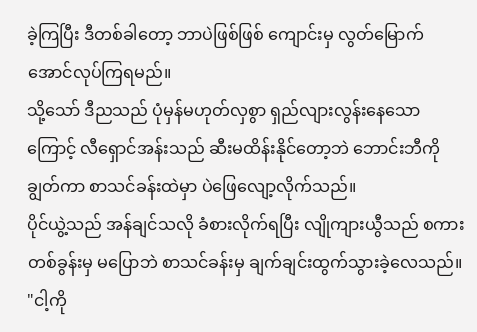ခဲ့ကြပြီး ဒီတစ်ခါတော့ ဘာပဲဖြစ်ဖြစ် ကျောင်းမှ လွတ်မြောက်အောင်လုပ်ကြရမည်။
သို့သော် ဒီညသည် ပုံမှန်မဟုတ်လှစွာ ရှည်လျားလွန်းနေသောကြောင့် လီရှောင်အန်းသည် ဆီးမထိန်းနိုင်တော့ဘဲ ဘောင်းဘီကို ချွတ်ကာ စာသင်ခန်းထဲမှာ ပဲဖြေလျော့လိုက်သည်။
ပိုင်ယွဲ့သည် အန်ချင်သလို ခံစားလိုက်ရပြီး လျိုကျားယွီသည် စကားတစ်ခွန်းမှ မပြောဘဲ စာသင်ခန်းမှ ချက်ချင်းထွက်သွားခဲ့လေသည်။
"ငါ့ကို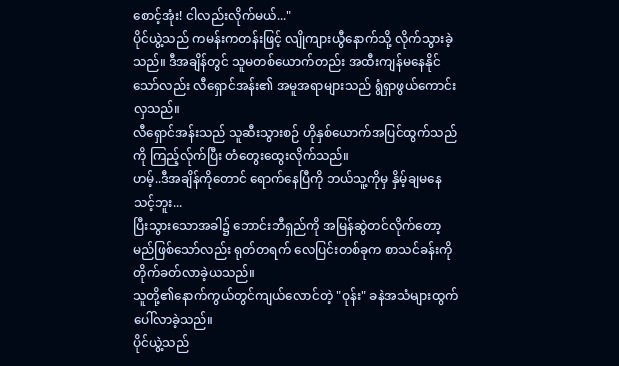စောင့်အုံး! ငါလည်းလိုက်မယ်..."
ပိုင်ယွဲ့သည် ကမန်းကတန်းဖြင့် လျိုကျားယွီနောက်သို့ လိုက်သွားခဲ့သည်။ ဒီအချိန်တွင် သူမတစ်ယောက်တည်း အထီးကျန်မနေနိုင်သော်လည်း လီရှောင်အန်း၏ အမူအရာများသည် ရွံရှာဖွယ်ကောင်းလှသည်။
လီရှောင်အန်းသည် သူဆီးသွားစဉ် ဟိုနှစ်ယောက်အပြင်ထွက်သည်ကို ကြည့်လ်ုက်ပြီး တံတွေးထွေးလိုက်သည်။
ဟမ့်..ဒီအချိန်ကိုတောင် ရောက်နေပြီကို ဘယ်သူ့ကိုမှ နှိမ့်ချမနေသင့်ဘူး...
ပြီးသွားသောအခါ၌ ဘောင်းဘီရှည်ကို အမြန်ဆွဲတင်လိုက်တော့မည်ဖြစ်သော်လည်း ရုတ်တရက် လေပြင်းတစ်ခုက စာသင်ခန်းကို တိုက်ခတ်လာခဲ့ယသည်။
သူတို့၏နောက်ကွယ်တွင်ကျယ်လောင်တဲ့ "ဝုန်း" ခနဲအသံများထွက်ပေါ်လာခဲ့သည်။
ပိုင်ယွဲ့သည်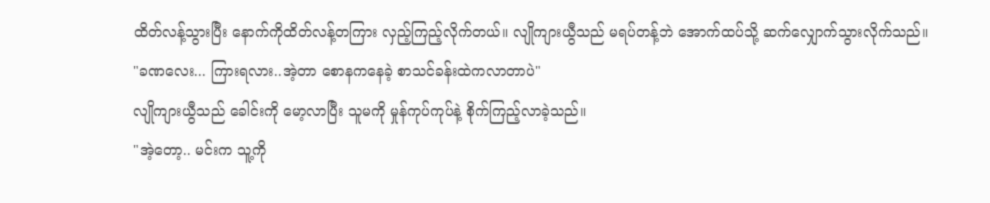ထိတ်လန့်သွားပြီး နောက်ကိုထိတ်လန့်တကြား လှည့်ကြည့်လိုက်တယ်။ လျိုကျားယွီသည် မရပ်တန့်ဘဲ အောက်ထပ်သို့ ဆက်လျှောက်သွားလိုက်သည်။
"ခဏလေး... ကြားရလား..အဲ့တာ စောနကနေခဲ့ စာသင်ခန်းထဲကလာတာပဲ"
လျိုကျားယွီသည် ခေါင်းကို မော့လာပြီး သူမကို မှုန်ကုပ်ကုပ်နဲ့ စိုက်ကြည့်လာခဲ့သည်။
"အဲ့တော့.. မင်းက သူ့ကို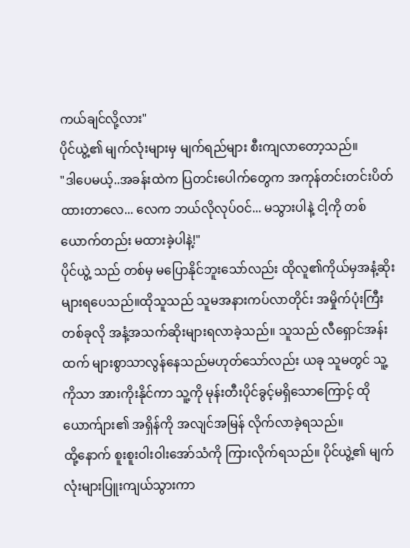ကယ်ချင်လို့လား"
ပိုင်ယွဲ့၏ မျက်လုံးများမှ မျက်ရည်များ စီးကျလာတော့သည်။
"ဒါပေမယ့်..အခန်းထဲက ပြတင်းပေါက်တွေက အကုန်တင်းတင်းပိတ်ထားတာလေ... လေက ဘယ်လိုလုပ်ဝင်... မသွားပါနဲ့ ငါ့ကို တစ်ယောက်တည်း မထားခဲ့ပါနဲ့!"
ပိုင်ယွဲ့ သည် တစ်မှ မပြောနိုင်ဘူးသော်လည်း ထိုလူ၏ကိုယ်မှအနံ့ဆိုးများရပေသည်။ထိုသူသည် သူမအနားကပ်လာတိုင်း အမှိုက်ပုံးကြီးတစ်ခုလို အနံ့အသက်ဆိုးများရလာခဲ့သည်။ သူသည် လီရှောင်အန်းထက် များစွာသာလွန်နေသည်မဟုတ်သော်လည်း ယခု သူမတွင် သူ့ကိုသာ အားကိုးနိုင်ကာ သူ့ကို မုန်းတီးပိုင်ခွင့်မရှိသောကြောင့် ထိုယောက်ျား၏ အရှိန်ကို အလျင်အမြန် လိုက်လာခဲ့ရသည်။
ထို့နောက် စူးစူးဝါးဝါးအော်သံကို ကြားလိုက်ရသည်။ ပိုင်ယွဲ့၏ မျက်လုံးများပြူးကျယ်သွားကာ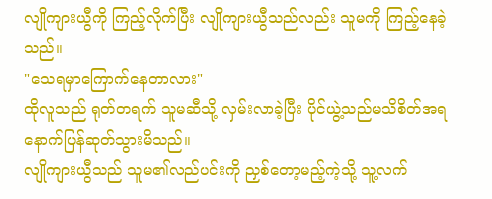လျိုကျားယွီကို ကြည့်လိုက်ပြီး လျိုကျားယွီသည်လည်း သူမကို ကြည့်နေခဲ့သည်။
"သေရမှာကြောက်နေတာလား"
ထိုလူသည် ရုတ်တရက် သူမဆီသို့ လှမ်းလာခဲ့ပြီး ပိုင်ယွဲ့သည်မသိစိတ်အရ နောက်ပြန်ဆုတ်သွားမိသည်။
လျိုကျားယွီသည် သူမ၏လည်ပင်းကို ညှစ်တော့မည့်ကဲ့သို့ သူ့လက်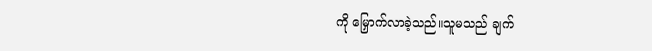ကို မြှောက်လာခဲ့သည်။သူမသည် ချက်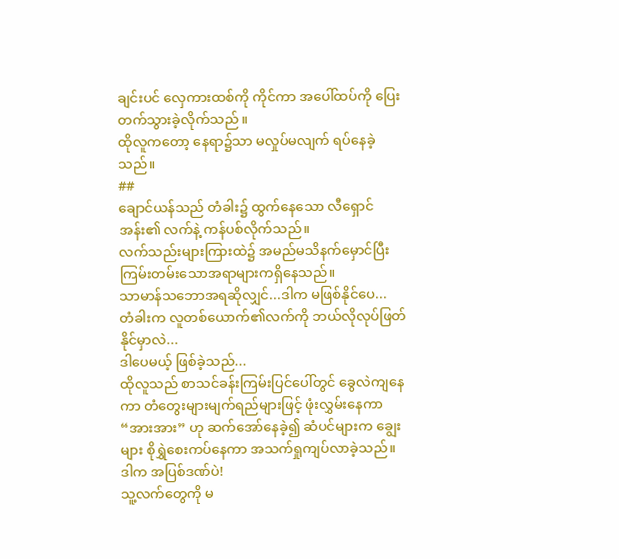ချင်းပင် လှေကားထစ်ကို ကိုင်ကာ အပေါ်ထပ်ကို ပြေးတက်သွားခဲ့လိုက်သည် ။
ထိုလူကတော့ နေရာ၌သာ မလှုပ်မလျက် ရပ်နေခဲ့သည်။
##
ချောင်ယန်သည် တံခါး၌ ထွက်နေသော လီရှောင်အန်း၏ လက်နဲ့ ကန်ပစ်လိုက်သည်။
လက်သည်းများကြားထဲ၌ အမည်မသိနက်မှောင်ပြီး ကြမ်းတမ်းသောအရာများကရှိနေသည်။
သာမာန်သဘောအရဆိုလျှင်...ဒါက မဖြစ်နိုင်ပေ...
တံခါးက လူတစ်ယောက်၏လက်ကို ဘယ်လိုလုပ်ဖြတ်နိုင်မှာလဲ...
ဒါပေမယ့် ဖြစ်ခဲ့သည်...
ထိုလူသည် စာသင်ခန်းကြမ်းပြင်ပေါ်တွင် ခွေလဲကျနေကာ တံတွေးများမျက်ရည်များဖြင့် ဖုံးလွှမ်းနေကာ “အားအား” ဟု ဆက်အော်နေခဲ့၍ ဆံပင်များက ချွေးများ စိုရွှဲစေးကပ်နေကာ အသက်ရှုကျပ်လာခဲ့သည်။
ဒါက အပြစ်ဒဏ်ပဲ!
သူ့လက်တွေကို မ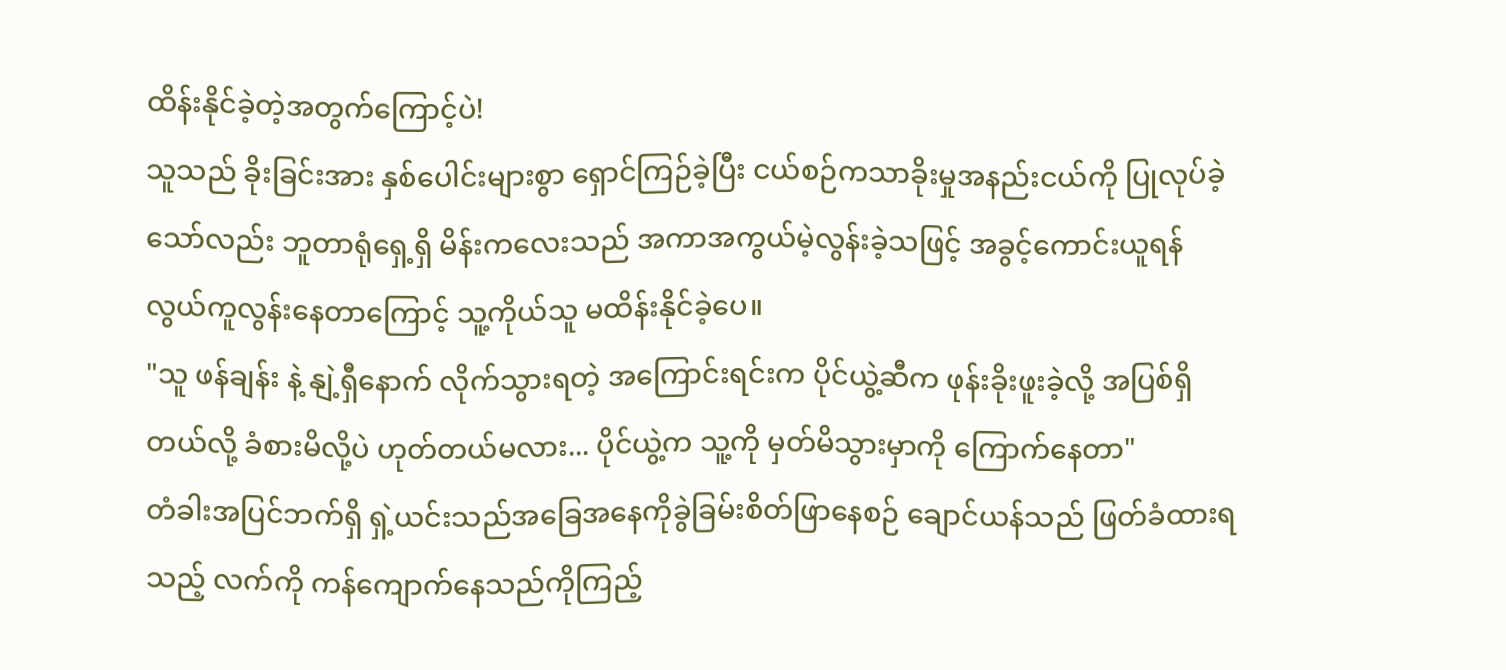ထိန်းနိုင်ခဲ့တဲ့အတွက်ကြောင့်ပဲ!
သူသည် ခိုးခြင်းအား နှစ်ပေါင်းများစွာ ရှောင်ကြဉ်ခဲ့ပြီး ငယ်စဉ်ကသာခိုးမှုအနည်းငယ်ကို ပြုလုပ်ခဲ့သော်လည်း ဘူတာရုံရှေ့ရှိ မိန်းကလေးသည် အကာအကွယ်မဲ့လွန်းခဲ့သဖြင့် အခွင့်ကောင်းယူရန် လွယ်ကူလွန်းနေတာကြောင့် သူ့ကိုယ်သူ မထိန်းနိုင်ခဲ့ပေ။
"သူ ဖန်ချန်း နဲ့ နျဲ့ရှီနောက် လိုက်သွားရတဲ့ အကြောင်းရင်းက ပိုင်ယွဲ့ဆီက ဖုန်းခိုးဖူးခဲ့လို့ အပြစ်ရှိတယ်လို့ ခံစားမိလို့ပဲ ဟုတ်တယ်မလား... ပိုင်ယွဲ့က သူ့ကို မှတ်မိသွားမှာကို ကြောက်နေတာ"
တံခါးအပြင်ဘက်ရှိ ရှဲ့ယင်းသည်အခြေအနေကိုခွဲခြမ်းစိတ်ဖြာနေစဉ် ချောင်ယန်သည် ဖြတ်ခံထားရသည့် လက်ကို ကန်ကျောက်နေသည်ကိုကြည့်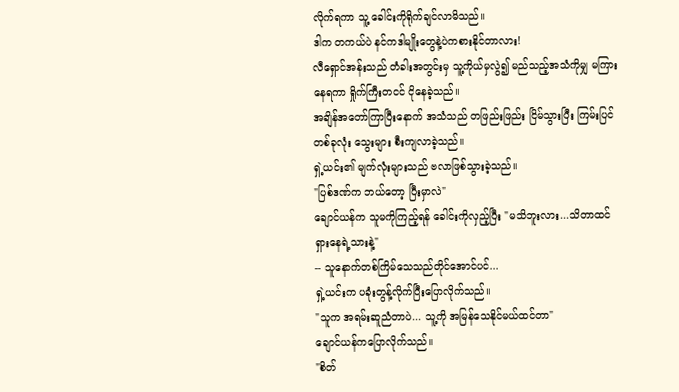လိုက်ရကာ သူ့ ခေါင်းကိုရိုက်ချင်လာမိသည်။
ဒါက တကယ်ပဲ နင်ကဒါမျိုးတွေနဲ့ပဲကစားနိုင်တာလား!
လီရှောင်အန်းသည် တံခါးအတွင်းမှ သူ့ကိုယ်မှလွဲ၍ မည်သည့်အသံကိုမျှ မကြားနေရကာ ရှိုက်ကြီးတငင် ငိုနေခဲ့သည်။
အချိန်အတော်ကြာပြီးနောက် အသံသည် တဖြည်းဖြည်း ငြိမ်သွားပြီး ကြမ်းပြင်တစ်ခုလုံး သွေးများ စီးကျလာခဲ့သည်။
ရှဲ့ယင်း၏ မျက်လုံးများသည် ဗလာဖြစ်သွားခဲ့သည်။
"ပြစ်ဒဏ်က ဘယ်တော့ ပြီးမှာလဲ"
ချောင်ယန်က သူမကိုကြည့်ရန် ခေါင်းကိုလှည့်ပြီး "မသိဘူးလား...သိတာထင်ရှားနေရဲ့သားနဲ့"
-- သူနောက်တစ်ကြိမ်သေသည်တိုင်အောင်ပင်...
ရှဲ့ယင်းက ပခုံးတွန့်လိုက်ပြီးပြောလိုက်သည်။
"သူက အရမ်းဆူညံတာပဲ... သူ့ကို အမြန်သေနိုင်မယ်ထင်တာ"
ချောင်ယန်ကပြောလိုက်သည်။
"စိတ်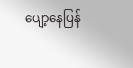ပျော့နေပြန်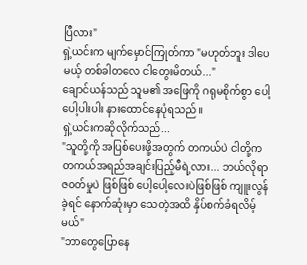ပြီလား"
ရှဲ့ယင်းက မျက်မှောင်ကြုတ်ကာ "မဟုတ်ဘူး ဒါပေမယ့် တစ်ခါတလေ ငါတွေးမိတယ်..."
ချောင်ယန်သည် သူမ၏ အဖြေကို ဂရုမစိုက်စွာ ပေါ့ပေါ့ပါးပါး နားထောင်နေပုံရသည်။
ရှဲ့ယင်းကဆိုလိုက်သည်...
"သူတို့ကို အပြစ်ပေးဖို့အတွက် တကယ်ပဲ ငါတို့က တကယ်အရည်အချင်းပြည့်မီရဲ့လား... ဘယ်လိုရာဇ၀တ်မှုပဲ ဖြစ်ဖြစ် ပေါ့ပေါ့လေးပဲဖြစ်ဖြစ် ကျူးလွန်ခဲ့ရင် နောက်ဆုံးမှာ သေတဲ့အထိ နှိပ်စက်ခံရလိမ့်မယ်"
"ဘာတွေပြောနေ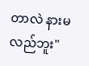တာလဲ နားမလည်ဘူး"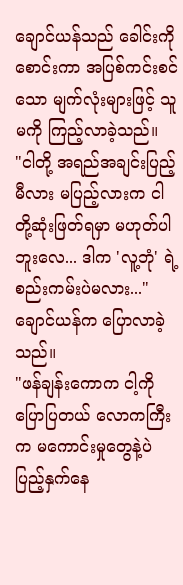ချောင်ယန်သည် ခေါင်းကို စောင်းကာ အပြစ်ကင်းစင်သော မျက်လုံးများဖြင့် သူမကို ကြည့်လာခဲ့သည်။
"ငါတို့ အရည်အချင်းပြည့်မီလား မပြည့်လားက ငါတို့ဆုံးဖြတ်ရမှာ မဟုတ်ပါဘူးလေ... ဒါက 'လူ့ဘုံ' ရဲ့ စည်းကမ်းပဲမလား..."
ချောင်ယန်က ပြောလာခဲ့သည်။
"ဖန်ချန်းကောက ငါ့ကိုပြောပြတယ် လောကကြီးက မကောင်းမှုတွေနဲ့ပဲ ပြည့်နှက်နေ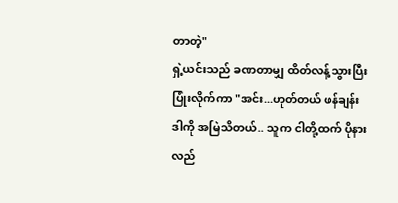တာတဲ့"
ရှဲ့ယင်းသည် ခဏတာမျှ ထိတ်လန့်သွားပြီး ပြုံးလိုက်ကာ "အင်း...ဟုတ်တယ် ဖန်ချန်း ဒါကို အမြဲသိတယ်.. သူက ငါတို့ထက် ပိုနားလည်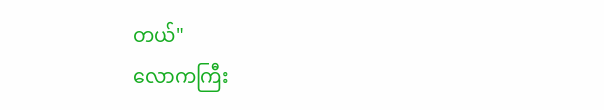တယ်"
လောကကြီး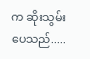က ဆိုးသွမ်းပေသည်.....